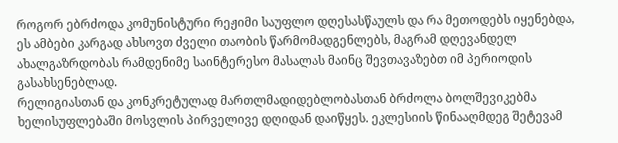როგორ ებრძოდა კომუნისტური რეჟიმი საუფლო დღესასწაულს და რა მეთოდებს იყენებდა, ეს ამბები კარგად ახსოვთ ძველი თაობის წარმომადგენლებს, მაგრამ დღევანდელ ახალგაზრდობას რამდენიმე საინტერესო მასალას მაინც შევთავაზებთ იმ პერიოდის გასახსენებლად.
რელიგიასთან და კონკრეტულად მართლმადიდებლობასთან ბრძოლა ბოლშევიკებმა ხელისუფლებაში მოსვლის პირველივე დღიდან დაიწყეს. ეკლესიის წინააღმდეგ შეტევამ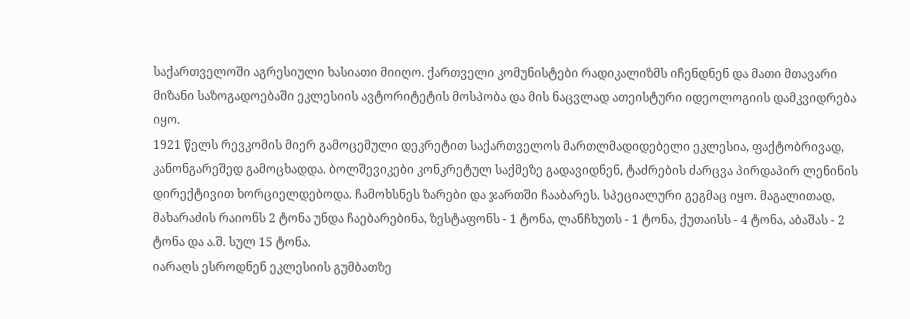საქართველოში აგრესიული ხასიათი მიიღო. ქართველი კომუნისტები რადიკალიზმს იჩენდნენ და მათი მთავარი მიზანი საზოგადოებაში ეკლესიის ავტორიტეტის მოსპობა და მის ნაცვლად ათეისტური იდეოლოგიის დამკვიდრება იყო.
1921 წელს რევკომის მიერ გამოცემული დეკრეტით საქართველოს მართლმადიდებელი ეკლესია, ფაქტობრივად, კანონგარეშედ გამოცხადდა. ბოლშევიკები კონკრეტულ საქმეზე გადავიდნენ, ტაძრების ძარცვა პირდაპირ ლენინის დირექტივით ხორციელდებოდა. ჩამოხსნეს ზარები და ჯართში ჩააბარეს. სპეციალური გეგმაც იყო. მაგალითად, მახარაძის რაიონს 2 ტონა უნდა ჩაებარებინა, ზესტაფონს - 1 ტონა, ლანჩხუთს - 1 ტონა, ქუთაისს - 4 ტონა, აბაშას - 2 ტონა და ა.შ. სულ 15 ტონა.
იარაღს ესროდნენ ეკლესიის გუმბათზე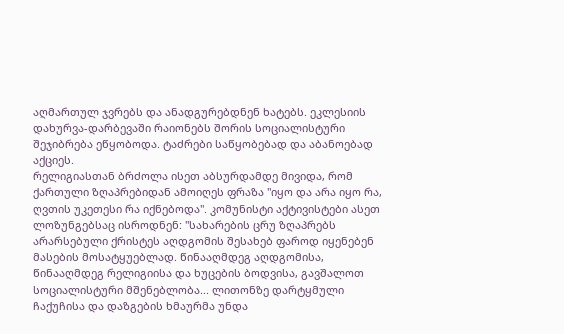აღმართულ ჯვრებს და ანადგურებდნენ ხატებს. ეკლესიის დახურვა-დარბევაში რაიონებს შორის სოციალისტური შეჯიბრება ეწყობოდა. ტაძრები საწყობებად და აბანოებად აქციეს.
რელიგიასთან ბრძოლა ისეთ აბსურდამდე მივიდა, რომ ქართული ზღაპრებიდან ამოიღეს ფრაზა "იყო და არა იყო რა, ღვთის უკეთესი რა იქნებოდა". კომუნისტი აქტივისტები ასეთ ლოზუნგებსაც ისროდნენ: "სახარების ცრუ ზღაპრებს არარსებული ქრისტეს აღდგომის შესახებ ფაროდ იყენებენ მასების მოსატყუებლად. წინააღმდეგ აღდგომისა, წინააღმდეგ რელიგიისა და ხუცების ბოდვისა, გავშალოთ სოციალისტური მშენებლობა... ლითონზე დარტყმული ჩაქუჩისა და დაზგების ხმაურმა უნდა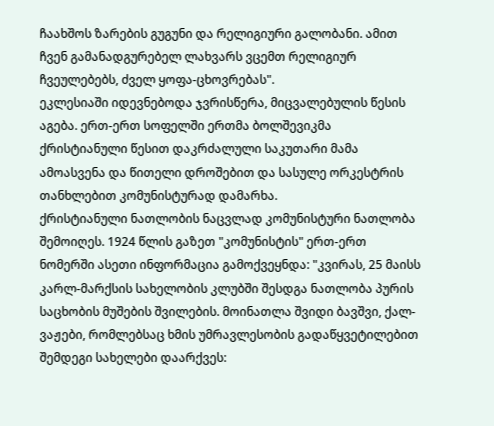ჩაახშოს ზარების გუგუნი და რელიგიური გალობანი. ამით ჩვენ გამანადგურებელ ლახვარს ვცემთ რელიგიურ ჩვეულებებს, ძველ ყოფა-ცხოვრებას".
ეკლესიაში იდევნებოდა ჯვრისწერა, მიცვალებულის წესის აგება. ერთ-ერთ სოფელში ერთმა ბოლშევიკმა ქრისტიანული წესით დაკრძალული საკუთარი მამა ამოასვენა და წითელი დროშებით და სასულე ორკესტრის თანხლებით კომუნისტურად დამარხა.
ქრისტიანული ნათლობის ნაცვლად კომუნისტური ნათლობა შემოიღეს. 1924 წლის გაზეთ "კომუნისტის" ერთ-ერთ ნომერში ასეთი ინფორმაცია გამოქვეყნდა: "კვირას, 25 მაისს კარლ-მარქსის სახელობის კლუბში შესდგა ნათლობა პურის საცხობის მუშების შვილების. მოინათლა შვიდი ბავშვი, ქალ-ვაჟები, რომლებსაც ხმის უმრავლესობის გადაწყვეტილებით შემდეგი სახელები დაარქვეს: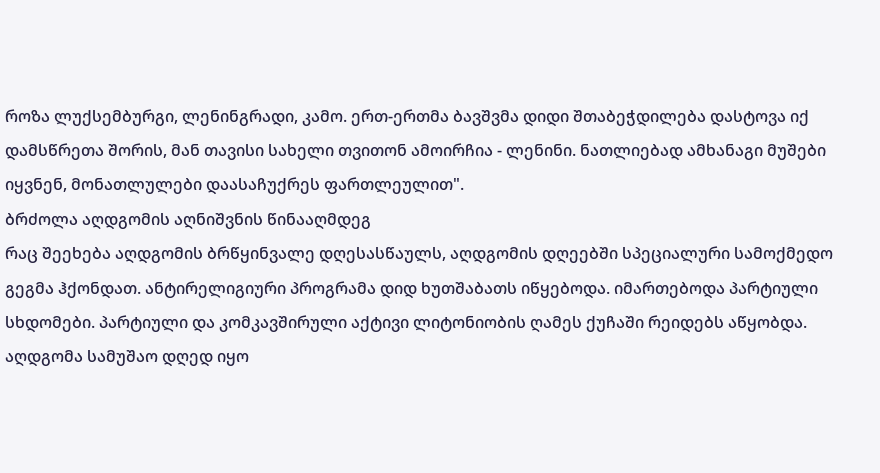როზა ლუქსემბურგი, ლენინგრადი, კამო. ერთ-ერთმა ბავშვმა დიდი შთაბეჭდილება დასტოვა იქ დამსწრეთა შორის, მან თავისი სახელი თვითონ ამოირჩია - ლენინი. ნათლიებად ამხანაგი მუშები იყვნენ, მონათლულები დაასაჩუქრეს ფართლეულით".
ბრძოლა აღდგომის აღნიშვნის წინააღმდეგ
რაც შეეხება აღდგომის ბრწყინვალე დღესასწაულს, აღდგომის დღეებში სპეციალური სამოქმედო გეგმა ჰქონდათ. ანტირელიგიური პროგრამა დიდ ხუთშაბათს იწყებოდა. იმართებოდა პარტიული სხდომები. პარტიული და კომკავშირული აქტივი ლიტონიობის ღამეს ქუჩაში რეიდებს აწყობდა.
აღდგომა სამუშაო დღედ იყო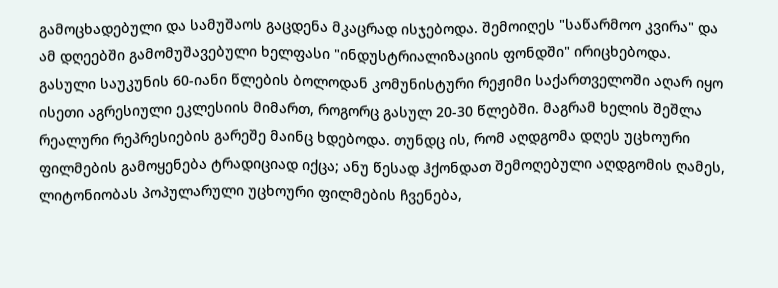გამოცხადებული და სამუშაოს გაცდენა მკაცრად ისჯებოდა. შემოიღეს "საწარმოო კვირა" და ამ დღეებში გამომუშავებული ხელფასი "ინდუსტრიალიზაციის ფონდში" ირიცხებოდა.
გასული საუკუნის 60-იანი წლების ბოლოდან კომუნისტური რეჟიმი საქართველოში აღარ იყო ისეთი აგრესიული ეკლესიის მიმართ, როგორც გასულ 20-30 წლებში. მაგრამ ხელის შეშლა რეალური რეპრესიების გარეშე მაინც ხდებოდა. თუნდც ის, რომ აღდგომა დღეს უცხოური ფილმების გამოყენება ტრადიციად იქცა; ანუ წესად ჰქონდათ შემოღებული აღდგომის ღამეს, ლიტონიობას პოპულარული უცხოური ფილმების ჩვენება,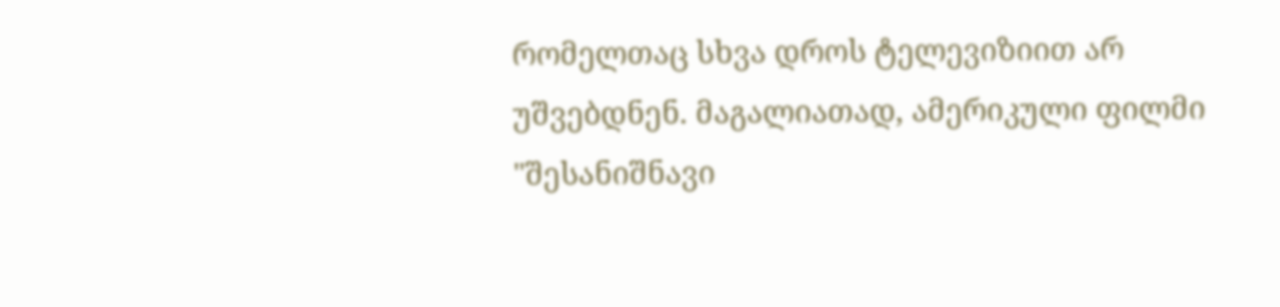რომელთაც სხვა დროს ტელევიზიით არ უშვებდნენ. მაგალიათად, ამერიკული ფილმი "შესანიშნავი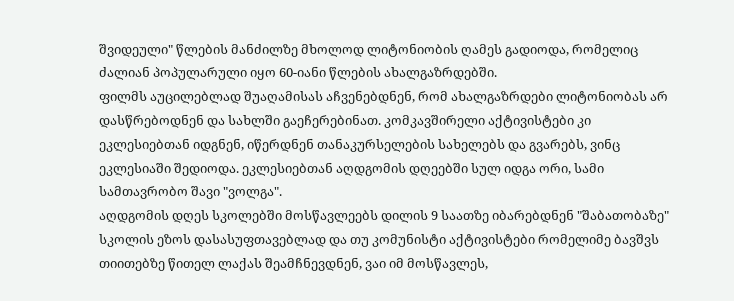შვიდეული" წლების მანძილზე მხოლოდ ლიტონიობის ღამეს გადიოდა, რომელიც ძალიან პოპულარული იყო 60-იანი წლების ახალგაზრდებში.
ფილმს აუცილებლად შუაღამისას აჩვენებდნენ, რომ ახალგაზრდები ლიტონიობას არ დასწრებოდნენ და სახლში გაეჩერებინათ. კომკავშირელი აქტივისტები კი ეკლესიებთან იდგნენ, იწერდნენ თანაკურსელების სახელებს და გვარებს, ვინც ეკლესიაში შედიოდა. ეკლესიებთან აღდგომის დღეებში სულ იდგა ორი, სამი სამთავრობო შავი "ვოლგა".
აღდგომის დღეს სკოლებში მოსწავლეებს დილის 9 საათზე იბარებდნენ "შაბათობაზე" სკოლის ეზოს დასასუფთავებლად და თუ კომუნისტი აქტივისტები რომელიმე ბავშვს თიითებზე წითელ ლაქას შეამჩნევდნენ, ვაი იმ მოსწავლეს,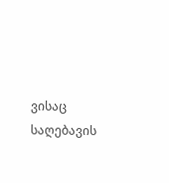ვისაც საღებავის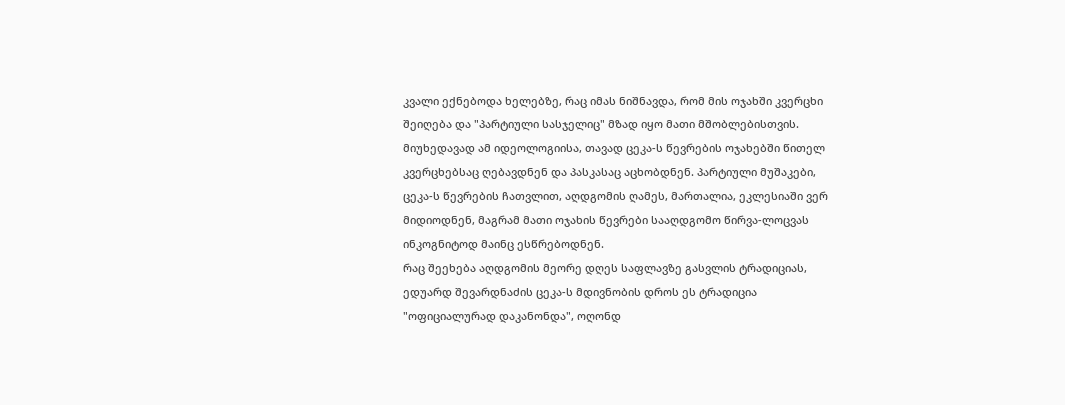კვალი ექნებოდა ხელებზე, რაც იმას ნიშნავდა, რომ მის ოჯახში კვერცხი შეიღება და "პარტიული სასჯელიც" მზად იყო მათი მშობლებისთვის.
მიუხედავად ამ იდეოლოგიისა, თავად ცეკა-ს წევრების ოჯახებში წითელ კვერცხებსაც ღებავდნენ და პასკასაც აცხობდნენ. პარტიული მუშაკები, ცეკა-ს წევრების ჩათვლით, აღდგომის ღამეს, მართალია, ეკლესიაში ვერ მიდიოდნენ, მაგრამ მათი ოჯახის წევრები სააღდგომო წირვა-ლოცვას ინკოგნიტოდ მაინც ესწრებოდნენ.
რაც შეეხება აღდგომის მეორე დღეს საფლავზე გასვლის ტრადიციას, ედუარდ შევარდნაძის ცეკა-ს მდივნობის დროს ეს ტრადიცია "ოფიციალურად დაკანონდა", ოღონდ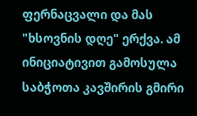ფერნაცვალი და მას "ხსოვნის დღე" ერქვა. ამ ინიციატივით გამოსულა საბჭოთა კავშირის გმირი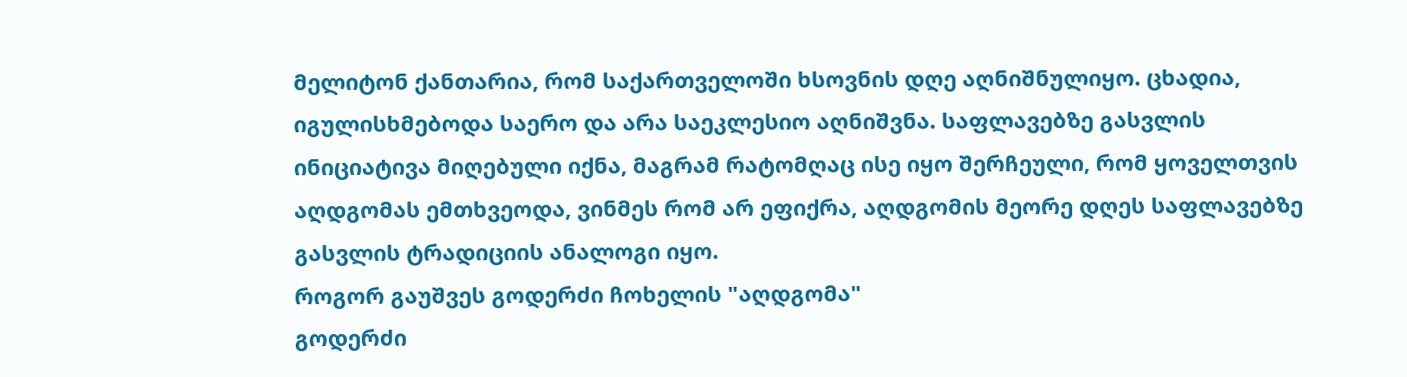მელიტონ ქანთარია, რომ საქართველოში ხსოვნის დღე აღნიშნულიყო. ცხადია, იგულისხმებოდა საერო და არა საეკლესიო აღნიშვნა. საფლავებზე გასვლის ინიციატივა მიღებული იქნა, მაგრამ რატომღაც ისე იყო შერჩეული, რომ ყოველთვის აღდგომას ემთხვეოდა, ვინმეს რომ არ ეფიქრა, აღდგომის მეორე დღეს საფლავებზე გასვლის ტრადიციის ანალოგი იყო.
როგორ გაუშვეს გოდერძი ჩოხელის "აღდგომა"
გოდერძი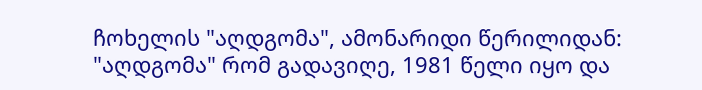ჩოხელის "აღდგომა", ამონარიდი წერილიდან: "აღდგომა" რომ გადავიღე, 1981 წელი იყო და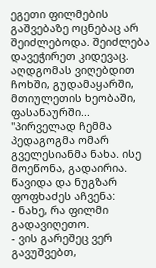ეგეთი ფილმების გაშვებაზე ოცნებაც არ შეიძლებოდა. შეიძლება დავეჭირეთ კიდევაც. აღდგომას ვიღებდით ჩოხში, გუდამაყარში, მთიულეთის ხეობაში, ფასანაურში...
"პირველად ჩემმა პედაგოგმა ომარ გველესიანმა ნახა. ისე მოეწონა, გადაირია. წავიდა და ნუგზარ ფოფხაძეს აჩვენა:
- ნახე, რა ფილმი გადავიღეთო.
- ვის გარეშეც ვერ გავუშვებთ,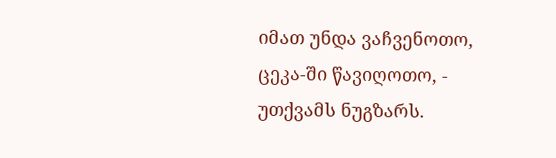იმათ უნდა ვაჩვენოთო, ცეკა-ში წავიღოთო, - უთქვამს ნუგზარს.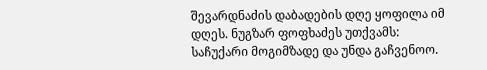შევარდნაძის დაბადების დღე ყოფილა იმ დღეს. ნუგზარ ფოფხაძეს უთქვამს: საჩუქარი მოგიმზადე და უნდა გაჩვენოო.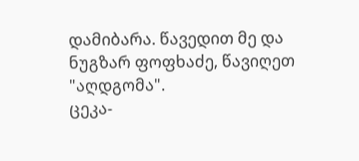დამიბარა. წავედით მე და ნუგზარ ფოფხაძე, წავიღეთ "აღდგომა".
ცეკა-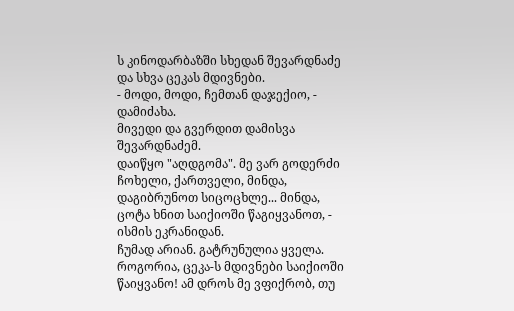ს კინოდარბაზში სხედან შევარდნაძე და სხვა ცეკას მდივნები.
- მოდი, მოდი, ჩემთან დაჯექიო, - დამიძახა.
მივედი და გვერდით დამისვა შევარდნაძემ.
დაიწყო "აღდგომა". მე ვარ გოდერძი ჩოხელი, ქართველი, მინდა, დაგიბრუნოთ სიცოცხლე... მინდა, ცოტა ხნით საიქიოში წაგიყვანოთ, - ისმის ეკრანიდან.
ჩუმად არიან. გატრუნულია ყველა. როგორია, ცეკა-ს მდივნები საიქიოში წაიყვანო! ამ დროს მე ვფიქრობ, თუ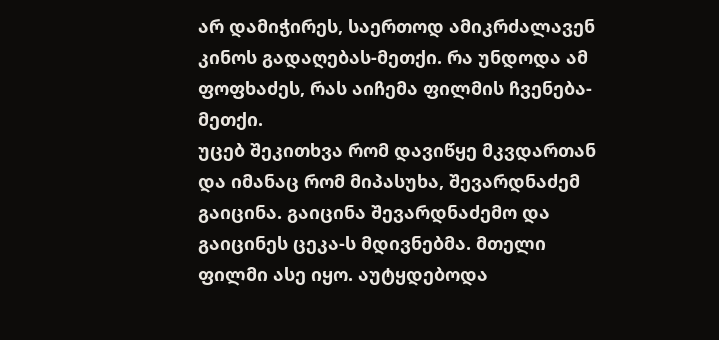არ დამიჭირეს, საერთოდ ამიკრძალავენ კინოს გადაღებას-მეთქი. რა უნდოდა ამ ფოფხაძეს, რას აიჩემა ფილმის ჩვენება-მეთქი.
უცებ შეკითხვა რომ დავიწყე მკვდართან და იმანაც რომ მიპასუხა, შევარდნაძემ გაიცინა. გაიცინა შევარდნაძემო და გაიცინეს ცეკა-ს მდივნებმა. მთელი ფილმი ასე იყო. აუტყდებოდა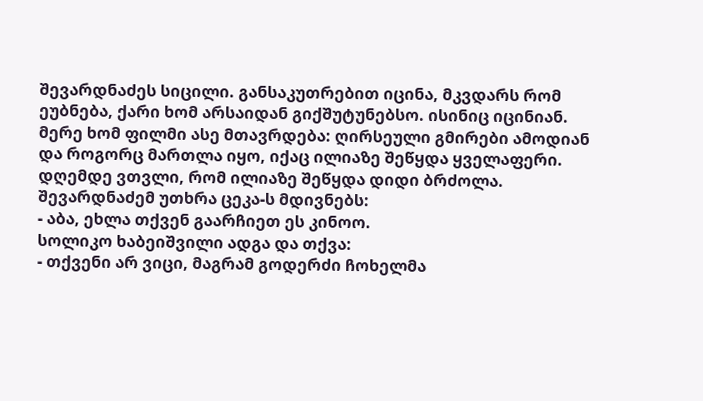შევარდნაძეს სიცილი. განსაკუთრებით იცინა, მკვდარს რომ ეუბნება, ქარი ხომ არსაიდან გიქშუტუნებსო. ისინიც იცინიან.
მერე ხომ ფილმი ასე მთავრდება: ღირსეული გმირები ამოდიან და როგორც მართლა იყო, იქაც ილიაზე შეწყდა ყველაფერი. დღემდე ვთვლი, რომ ილიაზე შეწყდა დიდი ბრძოლა.
შევარდნაძემ უთხრა ცეკა-ს მდივნებს:
- აბა, ეხლა თქვენ გაარჩიეთ ეს კინოო.
სოლიკო ხაბეიშვილი ადგა და თქვა:
- თქვენი არ ვიცი, მაგრამ გოდერძი ჩოხელმა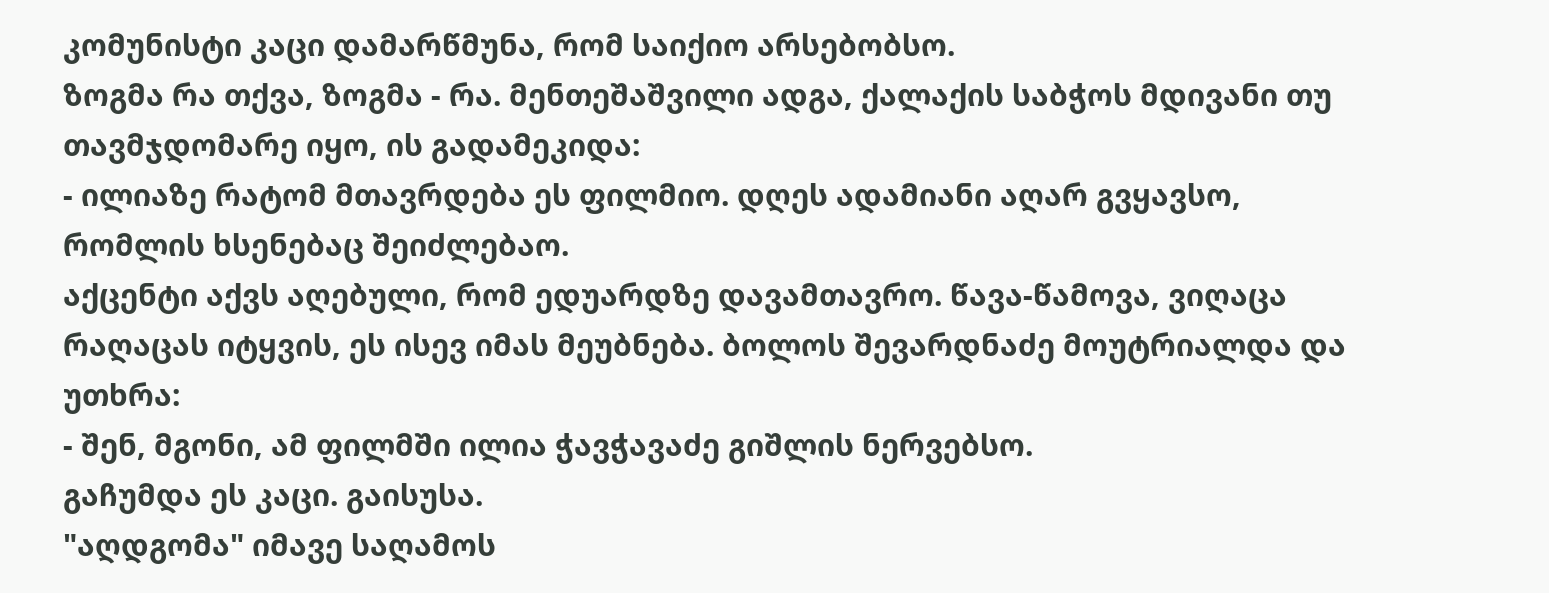კომუნისტი კაცი დამარწმუნა, რომ საიქიო არსებობსო.
ზოგმა რა თქვა, ზოგმა - რა. მენთეშაშვილი ადგა, ქალაქის საბჭოს მდივანი თუ თავმჯდომარე იყო, ის გადამეკიდა:
- ილიაზე რატომ მთავრდება ეს ფილმიო. დღეს ადამიანი აღარ გვყავსო, რომლის ხსენებაც შეიძლებაო.
აქცენტი აქვს აღებული, რომ ედუარდზე დავამთავრო. წავა-წამოვა, ვიღაცა რაღაცას იტყვის, ეს ისევ იმას მეუბნება. ბოლოს შევარდნაძე მოუტრიალდა და უთხრა:
- შენ, მგონი, ამ ფილმში ილია ჭავჭავაძე გიშლის ნერვებსო.
გაჩუმდა ეს კაცი. გაისუსა.
"აღდგომა" იმავე საღამოს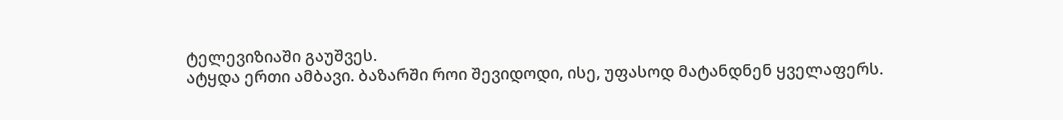ტელევიზიაში გაუშვეს.
ატყდა ერთი ამბავი. ბაზარში როი შევიდოდი, ისე, უფასოდ მატანდნენ ყველაფერს.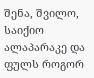შენა, შვილო, საიქიო ალაპარაკე და ფულს როგორ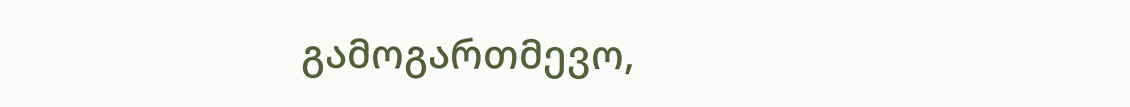გამოგართმევო,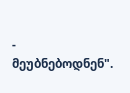- მეუბნებოდნენ".